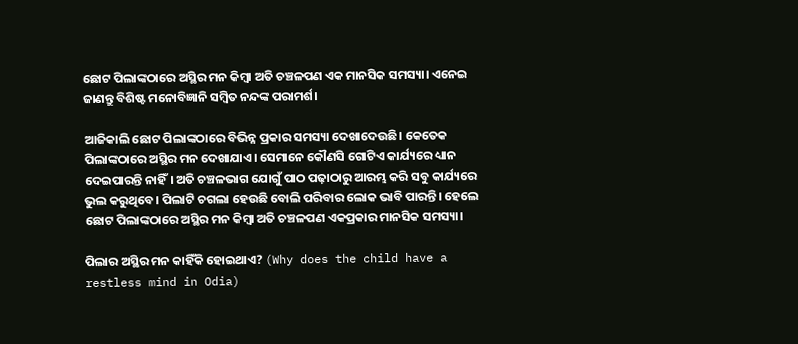ଛୋଟ ପିଲାଙ୍କଠାରେ ଅସ୍ଥିର ମନ କିମ୍ବା ଅତି ଚଞ୍ଚଳପଣ ଏକ ମାନସିକ ସମସ୍ୟା। ଏନେଇ ଜାଣନ୍ତୁ ବିଶିଷ୍ଟ ମନୋବିଜ୍ଞାନି ସମ୍ବିତ ନନ୍ଦଙ୍କ ପରାମର୍ଶ।

ଆଜିକାଲି ଛୋଟ ପିଲାଙ୍କଠାରେ ବିଭିନ୍ନ ପ୍ରକାର ସମସ୍ୟା ଦେଖାଦେଉଛି। କେତେକ ପିଲାଙ୍କଠାରେ ଅସ୍ଥିର ମନ ଦେଖାଯାଏ। ସେମାନେ କୌଣସି ଗୋଟିଏ କାର୍ଯ୍ୟରେ ଧ୍ୟାନ ଦେଇପାରନ୍ତି ନାହିଁ। ଅତି ଚଞ୍ଚଳଭାଗ ଯୋଗୁଁ ପାଠ ପଢ଼ାଠାରୁ ଆରମ୍ଭ କରି ସବୁ କାର୍ଯ୍ୟରେ ଭୁଲ କରୁଥିବେ। ପିଲାଟି ଚଗଲା ହେଉଛି ବୋଲି ପରିବାର ଲୋକ ଭାବି ପାରନ୍ତି। ହେଲେ ଛୋଟ ପିଲାଙ୍କଠାରେ ଅସ୍ଥିର ମନ କିମ୍ବା ଅତି ଚଞ୍ଚଳପଣ ଏକପ୍ରକାର ମାନସିକ ସମସ୍ୟା।

ପିଲାର ଅସ୍ଥିର ମନ କାହିଁକି ହୋଇଥାଏ? (Why does the child have a restless mind in Odia)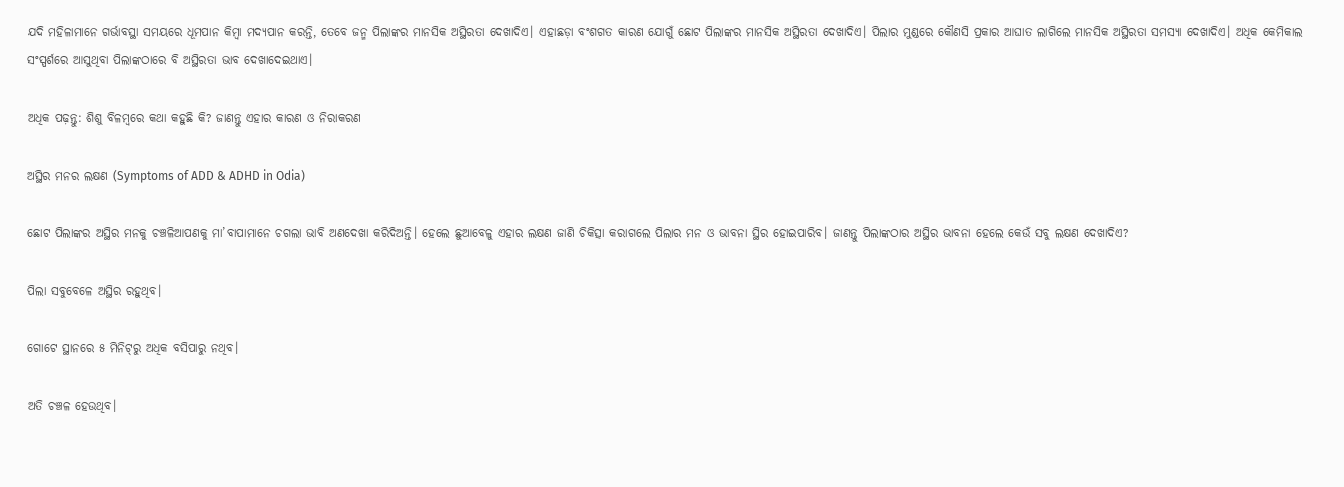ଯଦି ମହିଳାମାନେ ଗର୍ଭାବସ୍ଥା ସମୟରେ ଧୂମପାନ କିମ୍ବା ମଦ୍ୟପାନ କରନ୍ତି, ତେବେ ଜନ୍ମ ପିଲାଙ୍କର ମାନସିକ ଅସ୍ଥିରତା ଦେଖାଦିଏ। ଏହାଛଡ଼ା ବଂଶଗତ କାରଣ ଯୋଗୁଁ ଛୋଟ ପିଲାଙ୍କର ମାନସିକ ଅସ୍ଥିରତା ଦେଖାଦିଏ। ପିଲାର ମୁଣ୍ଡରେ କୌଣସି ପ୍ରକାର ଆଘାତ ଲାଗିଲେ ମାନସିକ ଅସ୍ଥିରତା ସମସ୍ୟା ଦେଖାଦିଏ। ଅଧିକ କେମିକାଲ ସଂସ୍ପର୍ଶରେ ଆସୁଥିବା ପିଲାଙ୍କଠାରେ ବି ଅସ୍ଥିରତା ଭାବ ଦେଖାଦେଇଥାଏ।

ଅଧିକ ପଢ଼ନ୍ତୁ: ଶିଶୁ ବିଳମ୍ବରେ କଥା କହୁଛି କି? ଜାଣନ୍ତୁ ଏହାର କାରଣ ଓ ନିରାକରଣ

ଅସ୍ଥିର ମନର ଲକ୍ଷଣ (Symptoms of ADD & ADHD in Odia)

ଛୋଟ ପିଲାଙ୍କର ଅସ୍ଥିର ମନକୁ ଚଞ୍ଚଳିଆପଣକୁ ମା’ବାପାମାନେ ଚଗଲା ଭାବି ଅଣଦେଖା କରିଦିଅନ୍ତି। ହେଲେ ଛୁଆବେଳୁ ଏହାର ଲକ୍ଷଣ ଜାଣି ଚିକିତ୍ସା କରାଗଲେ ପିଲାର ମନ ଓ ଭାବନା ସ୍ଥିର ହୋଇପାରିବ। ଜାଣନ୍ତୁ ପିଲାଙ୍କଠାର ଅସ୍ଥିର ଭାବନା ହେଲେ କେଉଁ ସବୁ ଲକ୍ଷଣ ଦେଖାଦିଏ?

ପିଲା ସବୁବେଳେ ଅସ୍ଥିର ରହୁଥିବ।

ଗୋଟେ ସ୍ଥାନରେ ୫ ମିନିଟ୍‌ରୁ ଅଧିକ ବସିପାରୁ ନଥିବ।

ଅତି ଚଞ୍ଚଳ ହେଉଥିବ।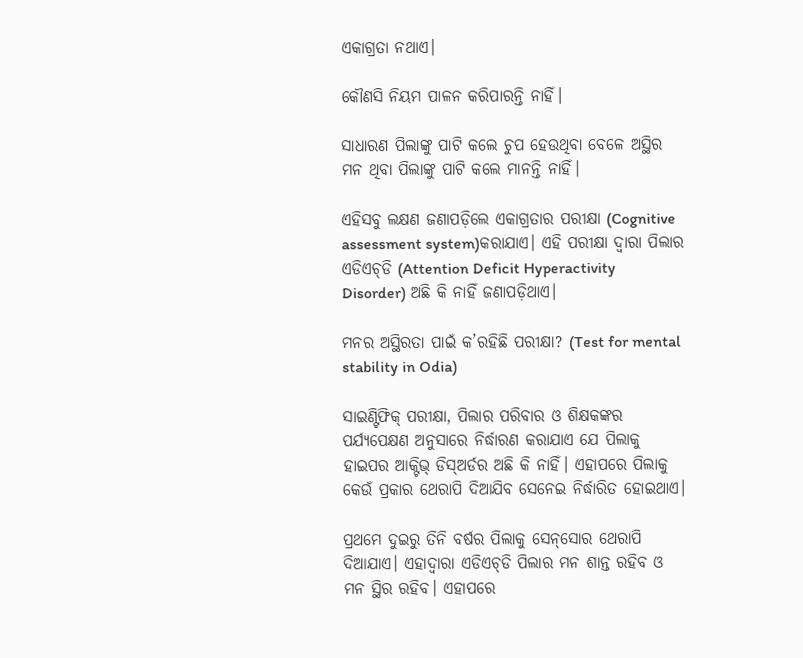ଏକାଗ୍ରତା ନଥାଏ।

କୌଣସି ନିୟମ ପାଳନ କରିପାରନ୍ତି ନାହିଁ।

ସାଧାରଣ ପିଲାଙ୍କୁ ପାଟି କଲେ ଚୁପ ହେଉଥିବା ବେଳେ ଅସ୍ଥିର ମନ ଥିବା ପିଲାଙ୍କୁ ପାଟି କଲେ ମାନନ୍ତି ନାହିଁ।

ଏହିସବୁ ଲକ୍ଷଣ ଜଣାପଡ଼ିଲେ ଏକାଗ୍ରତାର ପରୀକ୍ଷା (Cognitive assessment system)କରାଯାଏ। ଏହି ପରୀକ୍ଷା ଦ୍ୱାରା ପିଲାର ଏଡିଏଚ୍‌ଡି (Attention Deficit Hyperactivity Disorder) ଅଛି କି ନାହିଁ ଜଣାପଡ଼ିଥାଏ।

ମନର ଅସ୍ଥିରତା ପାଇଁ କ’ରହିଛି ପରୀକ୍ଷା? (Test for mental stability in Odia)

ସାଇଣ୍ଟିଫିକ୍‌ ପରୀକ୍ଷା, ପିଲାର ପରିବାର ଓ ଶିକ୍ଷକଙ୍କର ପର୍ଯ୍ୟପେକ୍ଷଣ ଅନୁସାରେ ନିର୍ଦ୍ଧାରଣ କରାଯାଏ ଯେ ପିଲାକୁ ହାଇପର ଆକ୍ଟିଭ୍‌ ଡିସ୍‌ଅର୍ଡର ଅଛି କି ନାହିଁ। ଏହାପରେ ପିଲାକୁ କେଉଁ ପ୍ରକାର ଥେରାପି ଦିଆଯିବ ସେନେଇ ନିର୍ଦ୍ଧାରିତ ହୋଇଥାଏ।

ପ୍ରଥମେ ଦୁଇରୁ ତିନି ବର୍ଷର ପିଲାକୁ ସେନ୍‌ସୋର ଥେରାପି ଦିଆଯାଏ। ଏହାଦ୍ୱାରା ଏଡିଏଚ୍‌ଡି ପିଲାର ମନ ଶାନ୍ତ ରହିବ ଓ ମନ ସ୍ଥିର ରହିବ। ଏହାପରେ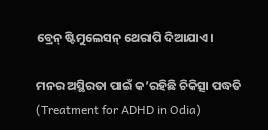ବ୍ରେନ୍‌ ଷ୍ଟିମୁଲେସନ୍‌ ଥେରାପି ଦିଆଯାଏ।

ମନର ଅସ୍ଥିରତା ପାଇଁ କ’ରହିଛି ଚିକିତ୍ସା ପଦ୍ଧତି (Treatment for ADHD in Odia)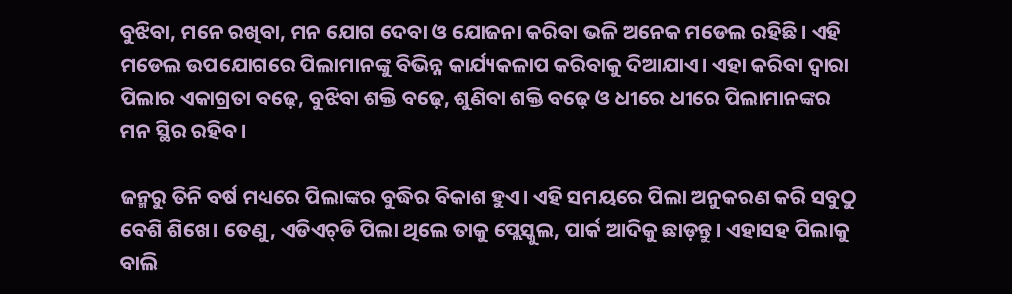ବୁଝିବା, ମନେ ରଖିବା, ମନ ଯୋଗ ଦେବା ଓ ଯୋଜନା କରିବା ଭଳି ଅନେକ ମଡେଲ ରହିଛି। ଏହି ମଡେଲ ଉପଯୋଗରେ ପିଲାମାନଙ୍କୁ ବିଭିନ୍ନ କାର୍ଯ୍ୟକଳାପ କରିବାକୁ ଦିଆଯାଏ। ଏହା କରିବା ଦ୍ୱାରା ପିଲାର ଏକାଗ୍ରତା ବଢ଼େ, ବୁଝିବା ଶକ୍ତି ବଢ଼େ, ଶୁଣିବା ଶକ୍ତି ବଢ଼େ ଓ ଧୀରେ ଧୀରେ ପିଲାମାନଙ୍କର ମନ ସ୍ଥିର ରହିବ।

ଜନ୍ମରୁ ତିନି ବର୍ଷ ମଧ୍ୟରେ ପିଲାଙ୍କର ବୁଦ୍ଧିର ବିକାଶ ହୁଏ। ଏହି ସମୟରେ ପିଲା ଅନୁକରଣ କରି ସବୁଠୁ ବେଶି ଶିଖେ। ତେଣୁ, ଏଡିଏଚ୍‌ଡି ପିଲା ଥିଲେ ତାକୁ ପ୍ଲେସ୍କୁଲ, ପାର୍କ ଆଦିକୁ ଛାଡ଼ନ୍ତୁ। ଏହାସହ ପିଲାକୁ ବାଲି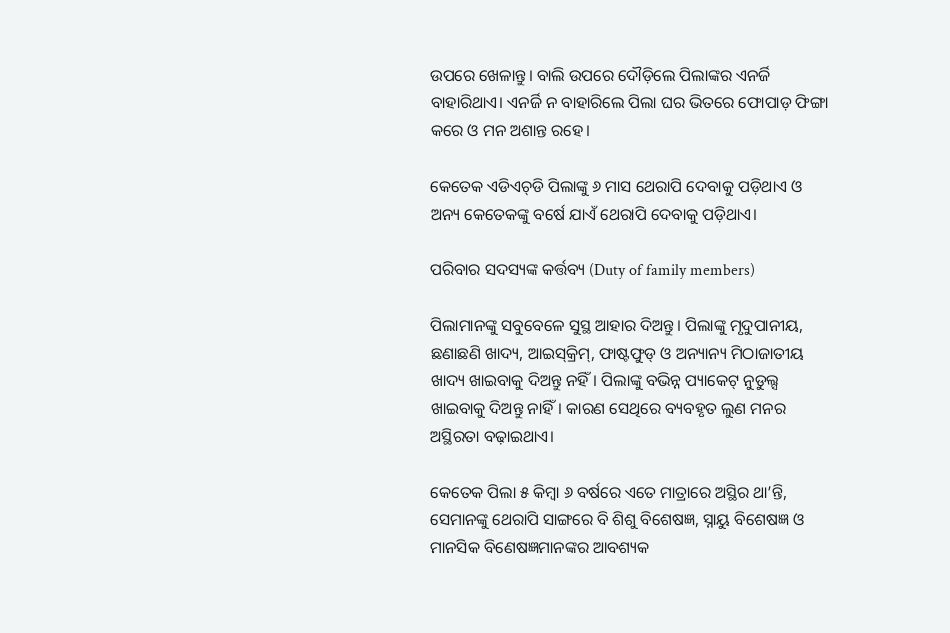ଉପରେ ଖେଳାନ୍ତୁ। ବାଲି ଉପରେ ଦୌଡ଼ିଲେ ପିଲାଙ୍କର ଏନର୍ଜି ବାହାରିଥାଏ। ଏନର୍ଜି ନ ବାହାରିଲେ ପିଲା ଘର ଭିତରେ ଫୋପାଡ଼ ଫିଙ୍ଗା କରେ ଓ ମନ ଅଶାନ୍ତ ରହେ।

କେତେକ ଏଡିଏଚ୍‌ଡି ପିଲାଙ୍କୁ ୬ ମାସ ଥେରାପି ଦେବାକୁ ପଡ଼ିଥାଏ ଓ ଅନ୍ୟ କେତେକଙ୍କୁ ବର୍ଷେ ଯାଏଁ ଥେରାପି ଦେବାକୁ ପଡ଼ିଥାଏ।

ପରିବାର ସଦସ୍ୟଙ୍କ କର୍ତ୍ତବ୍ୟ (Duty of family members)

ପିଲାମାନଙ୍କୁ ସବୁବେଳେ ସୁସ୍ଥ ଆହାର ଦିଅନ୍ତୁ। ପିଲାଙ୍କୁ ମୃଦୁପାନୀୟ, ଛଣାଛଣି ଖାଦ୍ୟ, ଆଇସ୍‌କ୍ରିମ୍‌, ଫାଷ୍ଟଫୁଡ୍‌ ଓ ଅନ୍ୟାନ୍ୟ ମିଠାଜାତୀୟ ଖାଦ୍ୟ ଖାଇବାକୁ ଦିଅନ୍ତୁ ନହିଁ। ପିଲାଙ୍କୁ ବଭିନ୍ନ ପ୍ୟାକେଟ୍‌ ନୁଡୁଲ୍ସ ଖାଇବାକୁ ଦିଅନ୍ତୁ ନାହିଁ। କାରଣ ସେଥିରେ ବ୍ୟବହୃତ ଲୁଣ ମନର ଅସ୍ଥିରତା ବଢ଼ାଇଥାଏ।

କେତେକ ପିଲା ୫ କିମ୍ବା ୬ ବର୍ଷରେ ଏତେ ମାତ୍ରାରେ ଅସ୍ଥିର ଥା’ନ୍ତି, ସେମାନଙ୍କୁ ଥେରାପି ସାଙ୍ଗରେ ବି ଶିଶୁ ବିଶେଷଜ୍ଞ, ସ୍ନାୟୁ ବିଶେଷଜ୍ଞ ଓ ମାନସିକ ବିଣେଷଜ୍ଞମାନଙ୍କର ଆବଶ୍ୟକ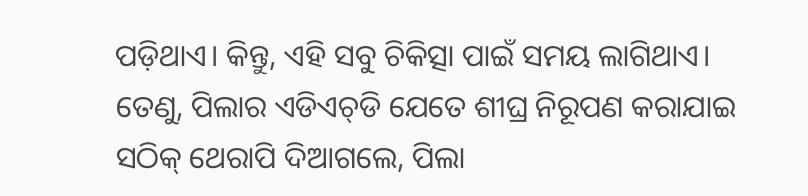ପଡ଼ିଥାଏ। କିନ୍ତୁ, ଏହି ସବୁ ଚିକିତ୍ସା ପାଇଁ ସମୟ ଲାଗିଥାଏ। ତେଣୁ, ପିଲାର ଏଡିଏଚ୍‌ଡି ଯେତେ ଶୀଘ୍ର ନିରୂପଣ କରାଯାଇ ସଠିକ୍‌ ଥେରାପି ଦିଆଗଲେ, ପିଲା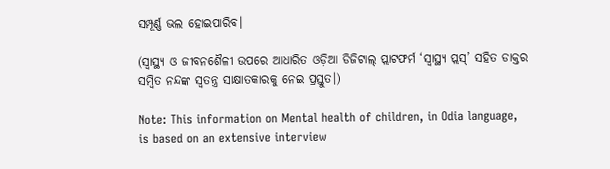ସମ୍ପୂର୍ଣ୍ଣ ଭଲ ହୋଇପାରିବ।

(ସ୍ୱାସ୍ଥ୍ୟ ଓ ଜୀବନଶୈଳୀ ଉପରେ ଆଧାରିତ ଓଡ଼ିଆ ଡିଜିଟାଲ୍‌ ପ୍ଲାଟଫର୍ମ ‘ସ୍ୱାସ୍ଥ୍ୟ ପ୍ଲସ୍’ ସହିତ ଡାକ୍ତର ସମ୍ବିତ ନନ୍ଦଙ୍କ ସ୍ୱତନ୍ତ୍ର ସାକ୍ଷାତକାରକୁ ନେଇ ପ୍ରସ୍ତୁତ।)

Note: This information on Mental health of children, in Odia language, is based on an extensive interview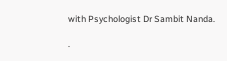with Psychologist Dr Sambit Nanda.

.